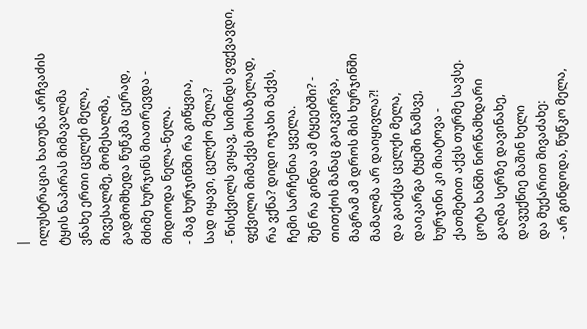|
ილუსტრაცია ხათუნა არჩვაძის
ტყის ნაპირას მიმავალმა
ვნახე ერთი ცელქი მელა,
მივესალმე, მომესალმა,
გადმომხედა წუწკმა ცერად,
მძიმე ხურჯინს მიათრევდა -
მიდიოდა ნელა-ნელა.
- მაგ ხურჯინში რა გიწყვია,
სად იყავი, ცელქო მელა?
- წისქვილს ვიყავ, სიმინდს ვფქვავდი,
ფქვილი მიმაქვს მოსაზელად,
რა ვქნა? დიდი ოჯახი მაქვს,
ჩემი სარჩენია ყველა.
შენ რა გინდა ამ ტყეებში? -
თითქოს მანაც გაიკვირვა,
მაგრამ ამ დროს მის ხურჯინში
მამალმა არ დაიყივლა?!
და გაიქცა ცელქი მელა,
დაიკარგა ტყეში წამსვე,
ხურჯინი კი მიატოვა -
ქათმებით აქვს თურმე სავსე.
ცოტა ხანში ნირწამხდარი
გაღმა სერზე დავინახე,
დავუქნიე მაშინ ხელი
და მუქარით მივაძახე:
- არ გინდოდა, წუწკო მელა,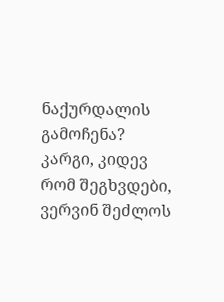ნაქურდალის გამოჩენა?
კარგი, კიდევ რომ შეგხვდები,
ვერვინ შეძლოს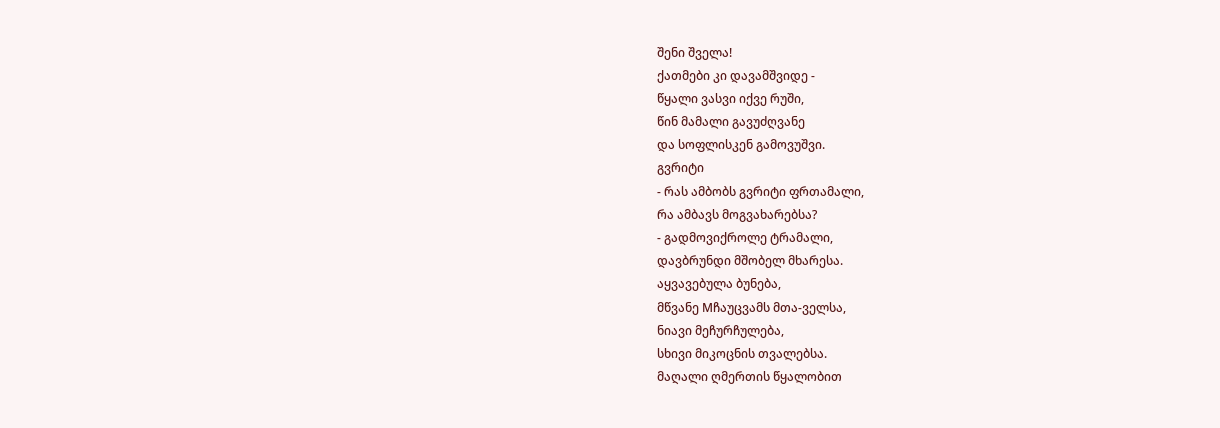შენი შველა!
ქათმები კი დავამშვიდე -
წყალი ვასვი იქვე რუში,
წინ მამალი გავუძღვანე
და სოფლისკენ გამოვუშვი.
გვრიტი
- რას ამბობს გვრიტი ფრთამალი,
რა ამბავს მოგვახარებსა?
- გადმოვიქროლე ტრამალი,
დავბრუნდი მშობელ მხარესა.
აყვავებულა ბუნება,
მწვანე Mჩაუცვამს მთა-ველსა,
ნიავი მეჩურჩულება,
სხივი მიკოცნის თვალებსა.
მაღალი ღმერთის წყალობით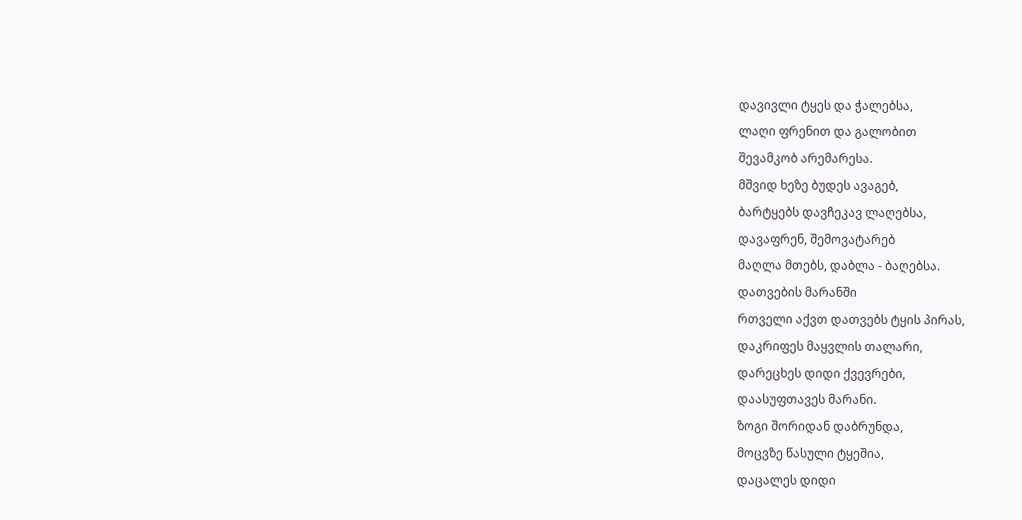დავივლი ტყეს და ჭალებსა,
ლაღი ფრენით და გალობით
შევამკობ არემარესა.
მშვიდ ხეზე ბუდეს ავაგებ,
ბარტყებს დავჩეკავ ლაღებსა,
დავაფრენ, შემოვატარებ
მაღლა მთებს, დაბლა - ბაღებსა.
დათვების მარანში
რთველი აქვთ დათვებს ტყის პირას,
დაკრიფეს მაყვლის თალარი,
დარეცხეს დიდი ქვევრები,
დაასუფთავეს მარანი.
ზოგი შორიდან დაბრუნდა,
მოცვზე წასული ტყეშია,
დაცალეს დიდი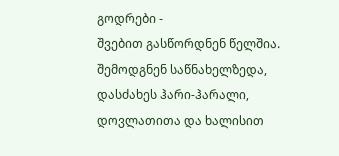გოდრები -
შვებით გასწორდნენ წელშია.
შემოდგნენ საწნახელზედა,
დასძახეს ჰარი-ჰარალი,
დოვლათითა და ხალისით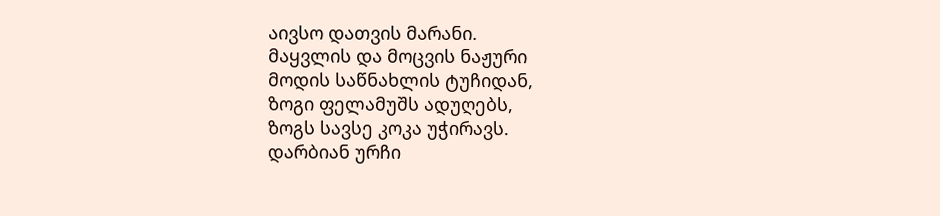აივსო დათვის მარანი.
მაყვლის და მოცვის ნაჟური
მოდის საწნახლის ტუჩიდან,
ზოგი ფელამუშს ადუღებს,
ზოგს სავსე კოკა უჭირავს.
დარბიან ურჩი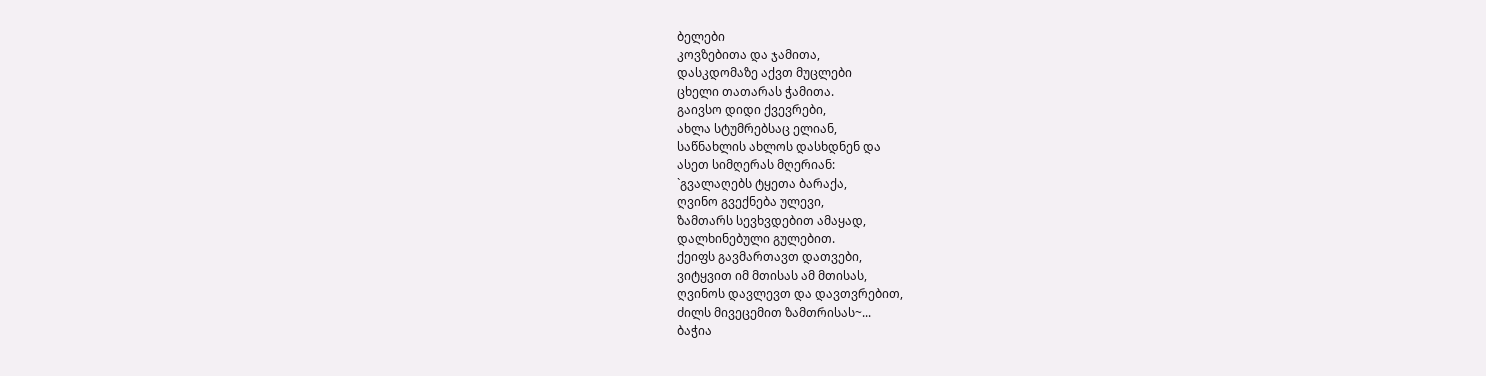ბელები
კოვზებითა და ჯამითა,
დასკდომაზე აქვთ მუცლები
ცხელი თათარას ჭამითა.
გაივსო დიდი ქვევრები,
ახლა სტუმრებსაც ელიან,
საწნახლის ახლოს დასხდნენ და
ასეთ სიმღერას მღერიან:
`გვალაღებს ტყეთა ბარაქა,
ღვინო გვექნება ულევი,
ზამთარს სევხვდებით ამაყად,
დალხინებული გულებით.
ქეიფს გავმართავთ დათვები,
ვიტყვით იმ მთისას ამ მთისას,
ღვინოს დავლევთ და დავთვრებით,
ძილს მივეცემით ზამთრისას~...
ბაჭია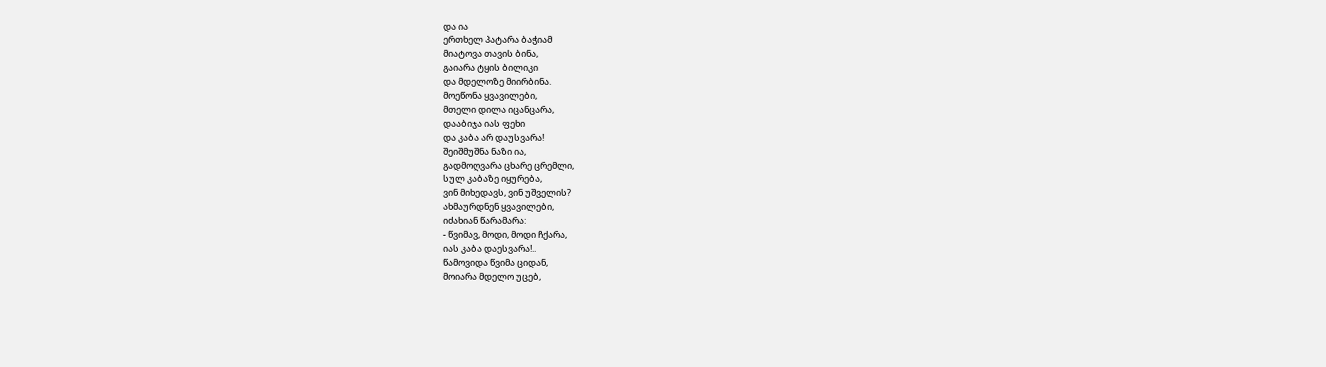და ია
ერთხელ პატარა ბაჭიამ
მიატოვა თავის ბინა,
გაიარა ტყის ბილიკი
და მდელოზე მიირბინა.
მოეწონა ყვავილები,
მთელი დილა იცანცარა,
დააბიჯა იას ფეხი
და კაბა არ დაუსვარა!
შეიშმუშნა ნაზი ია,
გადმოღვარა ცხარე ცრემლი,
სულ კაბაზე იყურება,
ვინ მიხედავს, ვინ უშველის?
ახმაურდნენ ყვავილები,
იძახიან წარამარა:
- წვიმავ, მოდი, მოდი ჩქარა,
იას კაბა დაესვარა!..
წამოვიდა წვიმა ციდან,
მოიარა მდელო უცებ,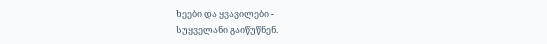ხეები და ყვავილები -
სუყველანი გაიწუწნენ.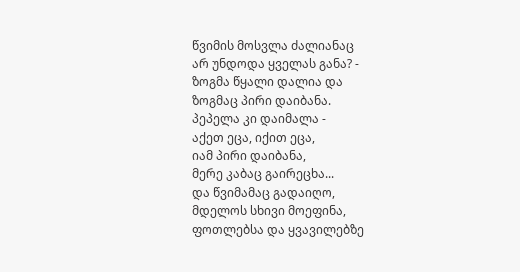წვიმის მოსვლა ძალიანაც
არ უნდოდა ყველას განა? -
ზოგმა წყალი დალია და
ზოგმაც პირი დაიბანა.
პეპელა კი დაიმალა -
აქეთ ეცა, იქით ეცა,
იამ პირი დაიბანა,
მერე კაბაც გაირეცხა...
და წვიმამაც გადაიღო,
მდელოს სხივი მოეფინა,
ფოთლებსა და ყვავილებზე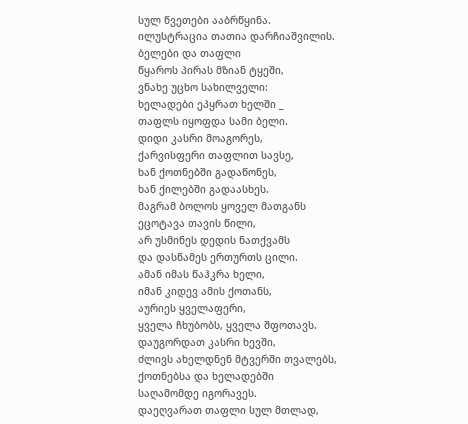სულ წვეთები ააბრწყინა.
ილუსტრაცია თათია დარჩიაშვილის.
ბელები და თაფლი
წყაროს პირას მზიან ტყეში,
ვნახე უცხო სახილველი:
ხელადები ეპყრათ ხელში _
თაფლს იყოფდა სამი ბელი.
დიდი კასრი მოაგორეს,
ქარვისფერი თაფლით სავსე,
ხან ქოთნებში გადაწონეს,
ხან ქილებში გადაასხეს.
მაგრამ ბოლოს ყოველ მათგანს
ეცოტავა თავის წილი,
არ უსმინეს დედის ნათქვამს
და დასწამეს ერთურთს ცილი.
ამან იმას წაჰკრა ხელი,
იმან კიდევ ამის ქოთანს,
აურიეს ყველაფერი,
ყველა ჩხუბობს, ყველა შფოთავს.
დაუგორდათ კასრი ხევში,
ძლივს ახელდნენ მტვერში თვალებს,
ქოთნებსა და ხელადებში
საღამომდე იგორავეს.
დაეღვარათ თაფლი სულ მთლად,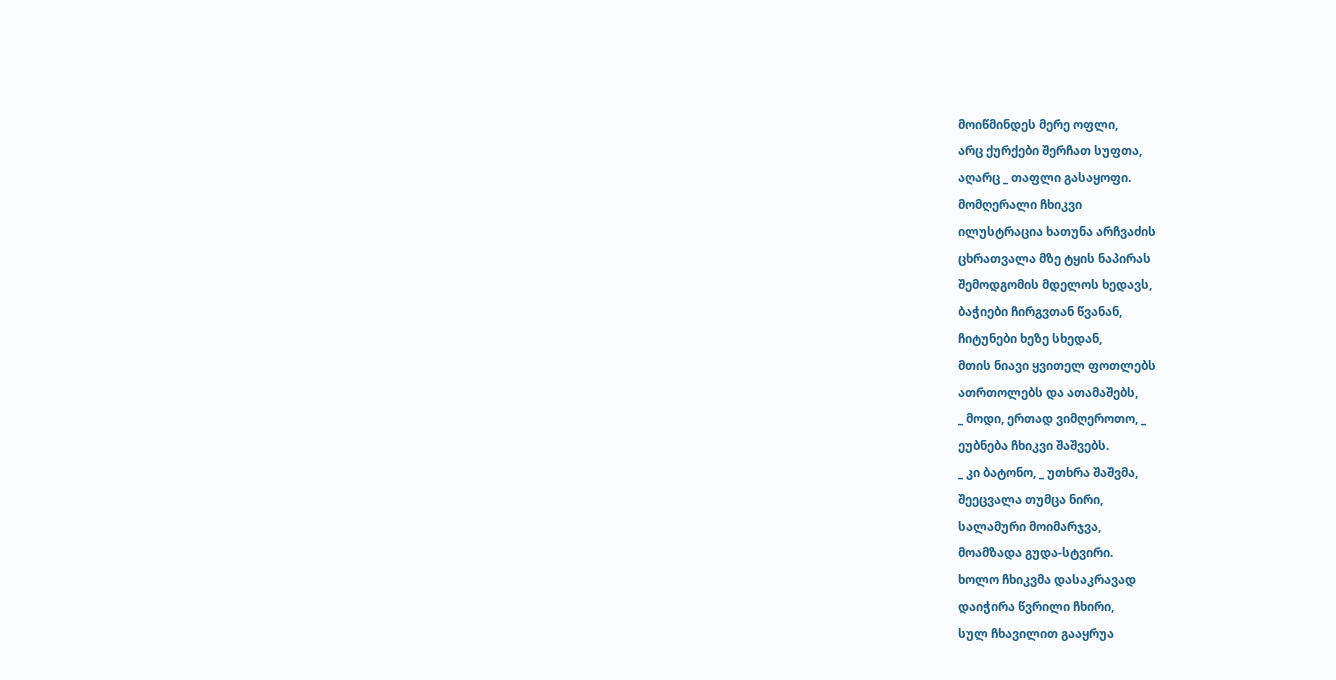მოიწმინდეს მერე ოფლი,
არც ქურქები შერჩათ სუფთა,
აღარც _ თაფლი გასაყოფი.
მომღერალი ჩხიკვი
ილუსტრაცია ხათუნა არჩვაძის
ცხრათვალა მზე ტყის ნაპირას
შემოდგომის მდელოს ხედავს,
ბაჭიები ჩირგვთან წვანან,
ჩიტუნები ხეზე სხედან,
მთის ნიავი ყვითელ ფოთლებს
ათრთოლებს და ათამაშებს,
_ მოდი, ერთად ვიმღეროთო, _
ეუბნება ჩხიკვი შაშვებს.
_ კი ბატონო, _ უთხრა შაშვმა,
შეეცვალა თუმცა ნირი,
სალამური მოიმარჯვა,
მოამზადა გუდა-სტვირი.
ხოლო ჩხიკვმა დასაკრავად
დაიჭირა წვრილი ჩხირი,
სულ ჩხავილით გააყრუა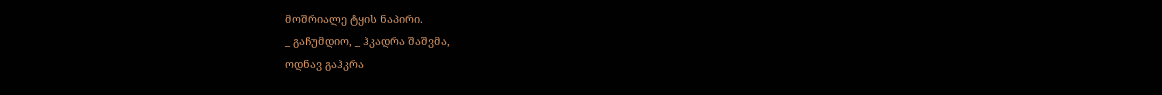მოშრიალე ტყის ნაპირი.
_ გაჩუმდიო, _ ჰკადრა შაშვმა,
ოდნავ გაჰკრა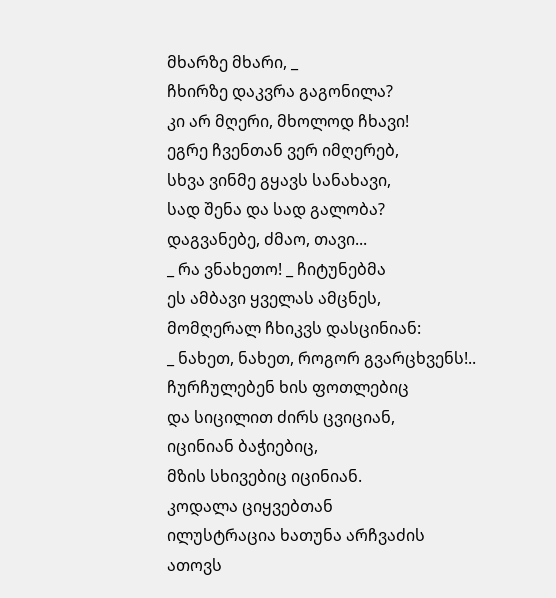მხარზე მხარი, _
ჩხირზე დაკვრა გაგონილა?
კი არ მღერი, მხოლოდ ჩხავი!
ეგრე ჩვენთან ვერ იმღერებ,
სხვა ვინმე გყავს სანახავი,
სად შენა და სად გალობა?
დაგვანებე, ძმაო, თავი...
_ რა ვნახეთო! _ ჩიტუნებმა
ეს ამბავი ყველას ამცნეს,
მომღერალ ჩხიკვს დასცინიან:
_ ნახეთ, ნახეთ, როგორ გვარცხვენს!..
ჩურჩულებენ ხის ფოთლებიც
და სიცილით ძირს ცვიციან,
იცინიან ბაჭიებიც,
მზის სხივებიც იცინიან.
კოდალა ციყვებთან
ილუსტრაცია ხათუნა არჩვაძის
ათოვს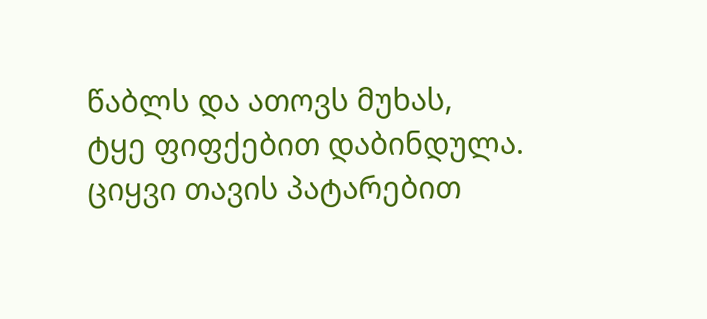წაბლს და ათოვს მუხას,
ტყე ფიფქებით დაბინდულა.
ციყვი თავის პატარებით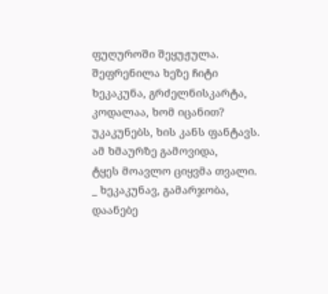ფუღუროში შეყუჟულა.
შეფრენილა ხეზე ჩიტი
ხეკაკუნა, გრძელნისკარტა,
კოდალაა, ხომ იცანით?
უკაკუნებს, ხის კანს ფანტავს.
ამ ხმაურზე გამოვიდა,
ტყეს მოავლო ციყვმა თვალი.
_ ხეკაკუნავ, გამარჯობა,
დაანებე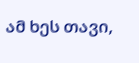ამ ხეს თავი,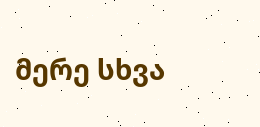მერე სხვა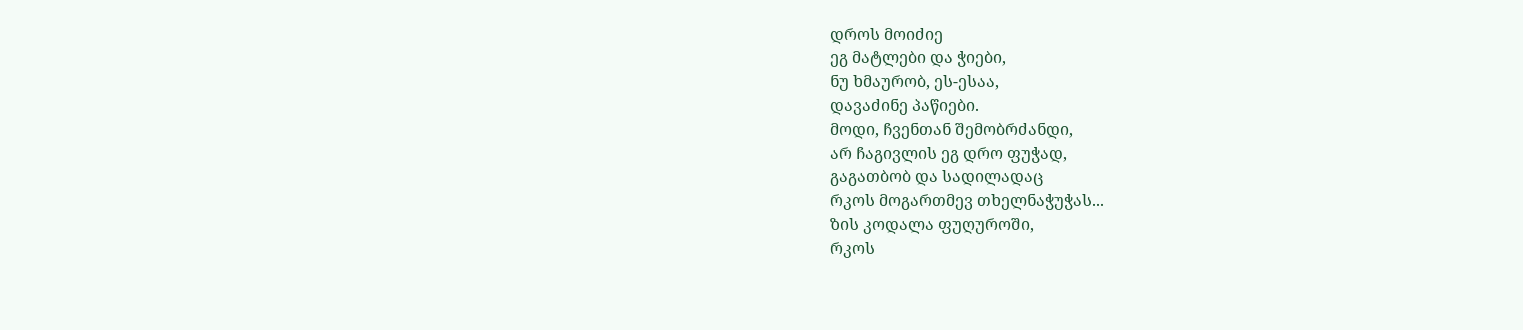დროს მოიძიე
ეგ მატლები და ჭიები,
ნუ ხმაურობ, ეს-ესაა,
დავაძინე პაწიები.
მოდი, ჩვენთან შემობრძანდი,
არ ჩაგივლის ეგ დრო ფუჭად,
გაგათბობ და სადილადაც
რკოს მოგართმევ თხელნაჭუჭას...
ზის კოდალა ფუღუროში,
რკოს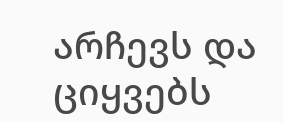არჩევს და ციყვებს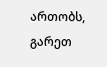ართობს,
გარეთ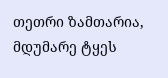თეთრი ზამთარია,
მდუმარე ტყეს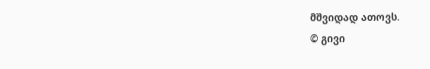მშვიდად ათოვს.
© გივი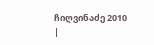ჩიღვინაძე 2010
|